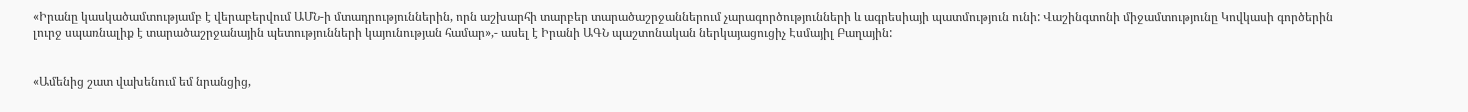«Իրանը կասկածամտությամբ է վերաբերվում ԱՄՆ-ի մտադրություններին, որն աշխարհի տարբեր տարածաշրջաններում չարագործությունների և ագրեսիայի պատմություն ունի: Վաշինգտոնի միջամտությունը Կովկասի գործերին լուրջ սպառնալիք է տարածաշրջանային պետությունների կայունության համար»,- ասել է Իրանի ԱԳՆ պաշտոնական ներկայացուցիչ Էսմայիլ Բաղային:


«Ամենից շատ վախենում եմ նրանցից,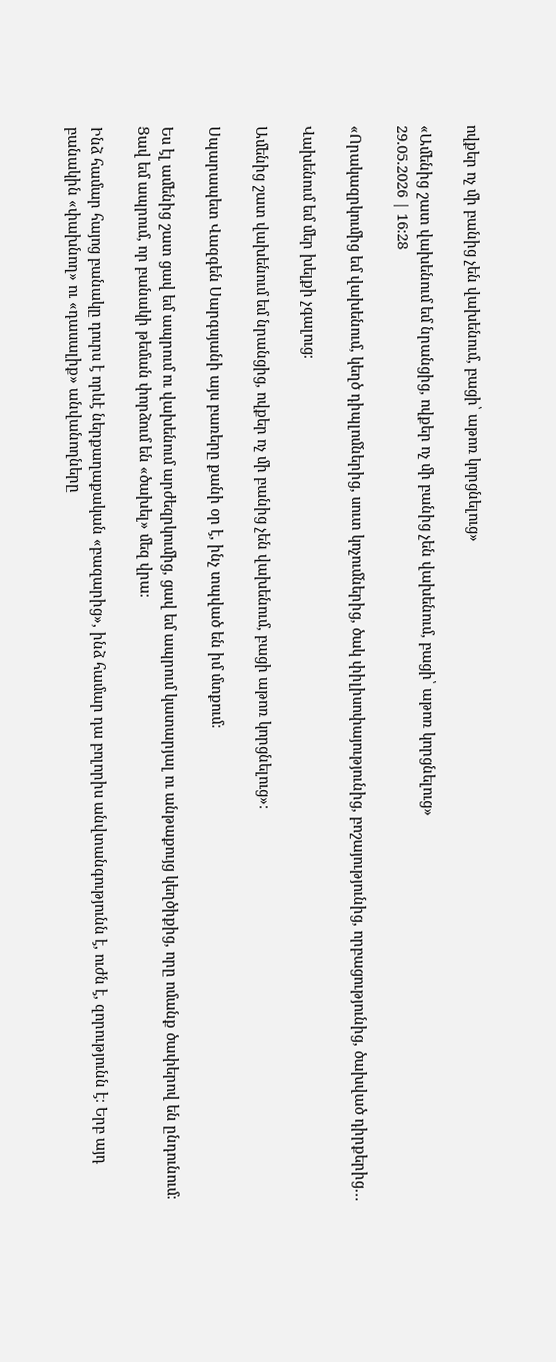ովքեր ոչ մի բանից չեն վախենում, բացի՝ աթոռ կորցնելուց»

«Ամենից շատ վախենում եմ նրանցից, ովքեր ոչ մի բանից չեն վախենում, բացի՝ աթոռ կորցնելուց»
29.05.2026 | 16:28

«Որակազրկումից եմ վախենում, կեղծ դիպլոմներից, սուտ կոչումներից, ծակ փիլիսոփայությունից, բոշայությունից, որբացությունից, ծախված դիրքերից…

Վախենում եմ մեր խելքի չգալուց։

Ամենից շատ վախենում եմ նրանցից, ովքեր ոչ մի բանից չեն վախենում, բացի աթոռ կորցնելուց»։

Սպարապետ Վազգեն Սարգսյանի այս բառերը քանի օր է, ինչ տպված են իմ մտքում։

Ես էլ ամենից շատ ցավ եմ ապրում ու վախենում արժեզրկումից, ցավ եմ ապրում կատարյալ ու անթաքույց կեղծիքից, որը ոմանք ծափերով են ընդունում։ Ցավ եմ ապրում, որ բանակի թեման փորձում են «ծախել» մեզ վրա։

Ինձ համար հայոց բանակը դուրս է որևէ ներքաղաքական «բազարից», ինձ համար դա բոլորիս անվտանգությունն է, ուժն է, զորությունն է։ Երբ այդ բանակին «փախնող» ու «դասալիք» անվանողները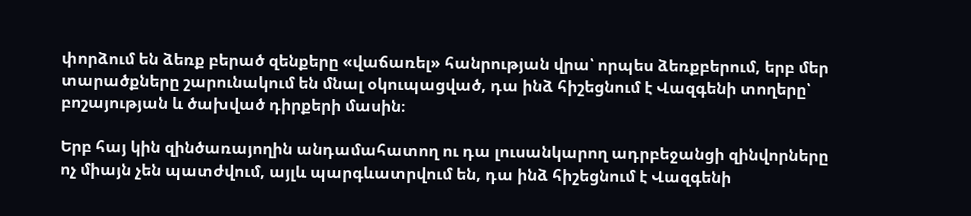փորձում են ձեռք բերած զենքերը «վաճառել» հանրության վրա՝ որպես ձեռքբերում, երբ մեր տարածքները շարունակում են մնալ օկուպացված, դա ինձ հիշեցնում է Վազգենի տողերը՝ բոշայության և ծախված դիրքերի մասին։

Երբ հայ կին զինծառայողին անդամահատող ու դա լուսանկարող ադրբեջանցի զինվորները ոչ միայն չեն պատժվում, այլև պարգևատրվում են, դա ինձ հիշեցնում է Վազգենի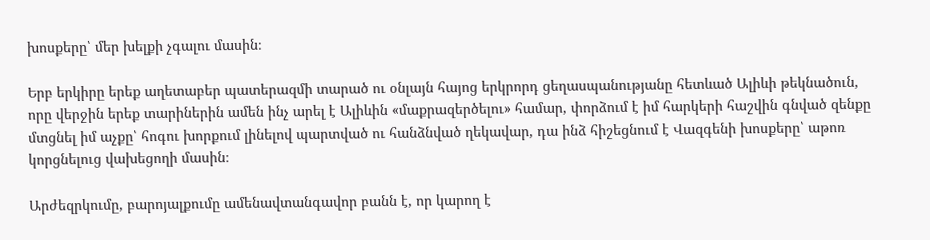խոսքերը՝ մեր խելքի չգալու մասին։

Երբ երկիրը երեք աղետաբեր պատերազմի տարած ու օնլայն հայոց երկրորդ ցեղասպանությանը հետևած Ալիևի թեկնածուն, որը վերջին երեք տարիներին ամեն ինչ արել է Ալիևին «մաքրազերծելու» համար, փորձում է իմ հարկերի հաշվին գնված զենքը մտցնել իմ աչքը՝ հոգու խորքում լինելով պարտված ու հանձնված ղեկավար, դա ինձ հիշեցնում է Վազգենի խոսքերը՝ աթոռ կորցնելուց վախեցողի մասին։

Արժեզրկումը, բարոյալքումը ամենավտանգավոր բանն է, որ կարող է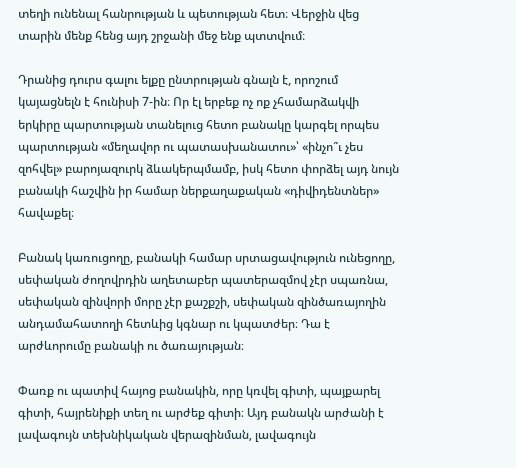տեղի ունենալ հանրության և պետության հետ։ Վերջին վեց տարին մենք հենց այդ շրջանի մեջ ենք պտտվում։

Դրանից դուրս գալու ելքը ընտրության գնալն է, որոշում կայացնելն է հունիսի 7-ին։ Որ էլ երբեք ոչ ոք չհամարձակվի երկիրը պարտության տանելուց հետո բանակը կարգել որպես պարտության «մեղավոր ու պատասխանատու»՝ «ինչո՞ւ չես զոհվել» բարոյազուրկ ձևակերպմամբ, իսկ հետո փորձել այդ նույն բանակի հաշվին իր համար ներքաղաքական «դիվիդենտներ» հավաքել։

Բանակ կառուցողը, բանակի համար սրտացավություն ունեցողը, սեփական ժողովրդին աղետաբեր պատերազմով չէր սպառնա, սեփական զինվորի մորը չէր քաշքշի, սեփական զինծառայողին անդամահատողի հետևից կգնար ու կպատժեր։ Դա է արժևորումը բանակի ու ծառայության։

Փառք ու պատիվ հայոց բանակին, որը կռվել գիտի, պայքարել գիտի, հայրենիքի տեղ ու արժեք գիտի։ Այդ բանակն արժանի է լավագույն տեխնիկական վերազինման, լավագույն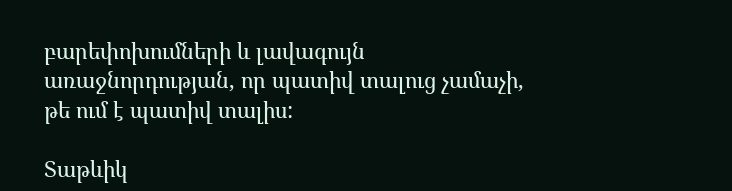բարեփոխումների և լավագույն առաջնորդության, որ պատիվ տալուց չամաչի, թե ում է պատիվ տալիս:

Տաթևիկ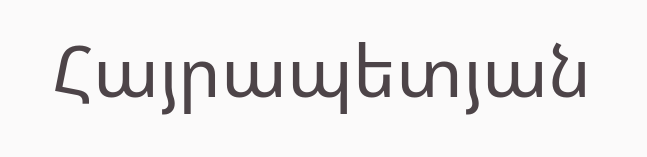Հայրապետյան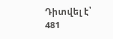Դիտվել է՝ 481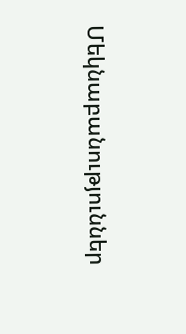Մեկնաբանություններ